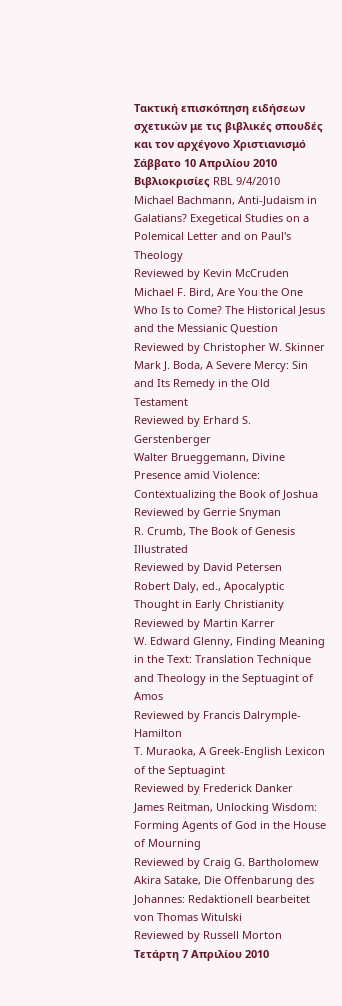Τακτική επισκόπηση ειδήσεων σχετικών με τις βιβλικές σπουδές και τον αρχέγονο Χριστιανισμό
Σάββατο 10 Απριλίου 2010
Βιβλιοκρισίες RBL 9/4/2010
Michael Bachmann, Anti-Judaism in Galatians? Exegetical Studies on a Polemical Letter and on Paul's Theology
Reviewed by Kevin McCruden
Michael F. Bird, Are You the One Who Is to Come? The Historical Jesus and the Messianic Question
Reviewed by Christopher W. Skinner
Mark J. Boda, A Severe Mercy: Sin and Its Remedy in the Old Testament
Reviewed by Erhard S. Gerstenberger
Walter Brueggemann, Divine Presence amid Violence: Contextualizing the Book of Joshua
Reviewed by Gerrie Snyman
R. Crumb, The Book of Genesis Illustrated
Reviewed by David Petersen
Robert Daly, ed., Apocalyptic Thought in Early Christianity
Reviewed by Martin Karrer
W. Edward Glenny, Finding Meaning in the Text: Translation Technique and Theology in the Septuagint of Amos
Reviewed by Francis Dalrymple-Hamilton
T. Muraoka, A Greek-English Lexicon of the Septuagint
Reviewed by Frederick Danker
James Reitman, Unlocking Wisdom: Forming Agents of God in the House of Mourning
Reviewed by Craig G. Bartholomew
Akira Satake, Die Offenbarung des Johannes: Redaktionell bearbeitet von Thomas Witulski
Reviewed by Russell Morton
Τετάρτη 7 Απριλίου 2010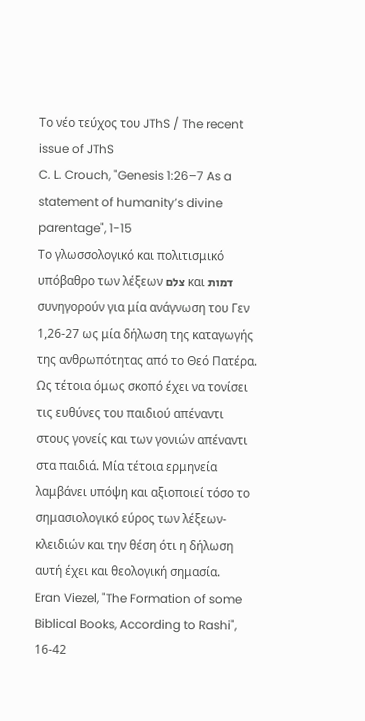Το νέο τεύχος του JThS / The recent issue of JThS
C. L. Crouch, "Genesis 1:26–7 As a statement of humanity’s divine parentage", 1-15
Το γλωσσολογικό και πολιτισμικό υπόβαθρο των λέξεων צלם και דמות συνηγορούν για μία ανάγνωση του Γεν 1,26-27 ως μία δήλωση της καταγωγής της ανθρωπότητας από το Θεό Πατέρα. Ως τέτοια όμως σκοπό έχει να τονίσει τις ευθύνες του παιδιού απέναντι στους γονείς και των γονιών απέναντι στα παιδιά. Μία τέτοια ερμηνεία λαμβάνει υπόψη και αξιοποιεί τόσο το σημασιολογικό εύρος των λέξεων-κλειδιών και την θέση ότι η δήλωση αυτή έχει και θεολογική σημασία.
Eran Viezel, "The Formation of some Biblical Books, According to Rashi", 16-42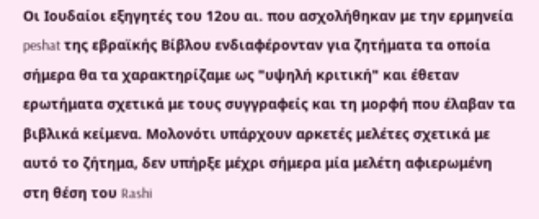Oι Ιουδαίοι εξηγητές του 12ου αι. που ασχολήθηκαν με την ερμηνεία peshat της εβραϊκής Βίβλου ενδιαφέρονταν για ζητήματα τα οποία σήμερα θα τα χαρακτηρίζαμε ως "υψηλή κριτική" και έθεταν ερωτήματα σχετικά με τους συγγραφείς και τη μορφή που έλαβαν τα βιβλικά κείμενα. Μολονότι υπάρχουν αρκετές μελέτες σχετικά με αυτό το ζήτημα, δεν υπήρξε μέχρι σήμερα μία μελέτη αφιερωμένη στη θέση του Rashi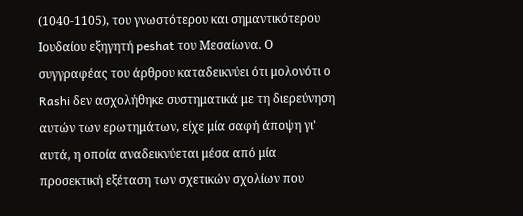(1040-1105), του γνωστότερου και σημαντικότερου Ιουδαίου εξηγητή peshat του Μεσαίωνα. Ο συγγραφέας του άρθρου καταδεικνύει ότι μολονότι ο Rashi δεν ασχολήθηκε συστηματικά με τη διερεύνηση αυτών των ερωτημάτων, είχε μία σαφή άποψη γι' αυτά, η οποία αναδεικνύεται μέσα από μία προσεκτική εξέταση των σχετικών σχολίων που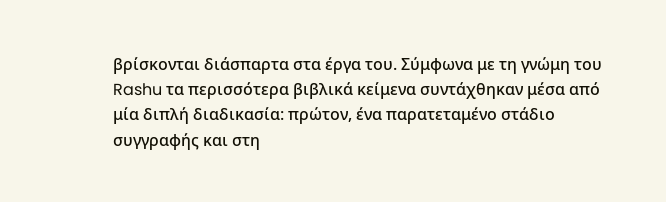βρίσκονται διάσπαρτα στα έργα του. Σύμφωνα με τη γνώμη του Rashu τα περισσότερα βιβλικά κείμενα συντάχθηκαν μέσα από μία διπλή διαδικασία: πρώτον, ένα παρατεταμένο στάδιο συγγραφής και στη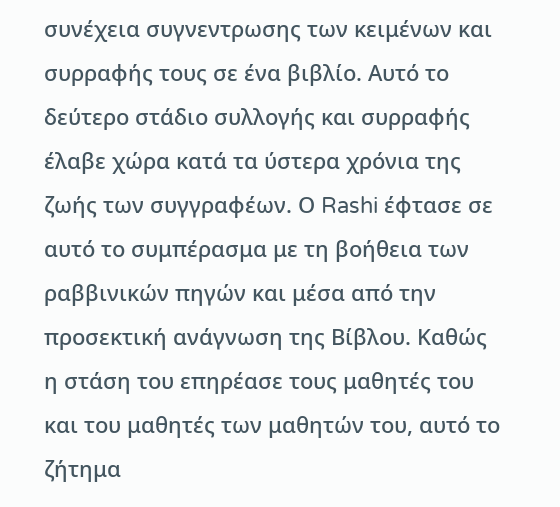συνέχεια συγνεντρωσης των κειμένων και συρραφής τους σε ένα βιβλίο. Αυτό το δεύτερο στάδιο συλλογής και συρραφής έλαβε χώρα κατά τα ύστερα χρόνια της ζωής των συγγραφέων. Ο Rashi έφτασε σε αυτό το συμπέρασμα με τη βοήθεια των ραββινικών πηγών και μέσα από την προσεκτική ανάγνωση της Βίβλου. Καθώς η στάση του επηρέασε τους μαθητές του και του μαθητές των μαθητών του, αυτό το ζήτημα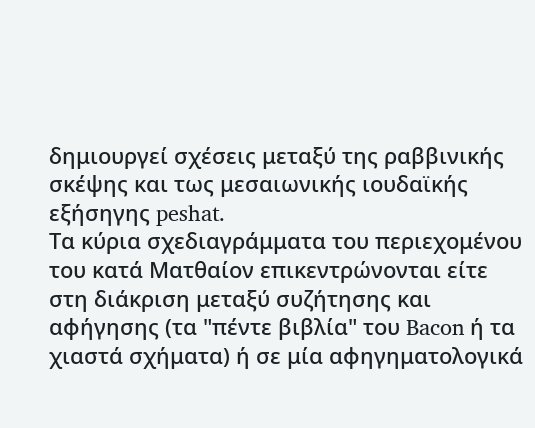δημιουργεί σχέσεις μεταξύ της ραββινικής σκέψης και τως μεσαιωνικής ιουδαϊκής εξήσηγης peshat.
Τα κύρια σχεδιαγράμματα του περιεχομένου του κατά Ματθαίον επικεντρώνονται είτε στη διάκριση μεταξύ συζήτησης και αφήγησης (τα "πέντε βιβλία" του Bacon ή τα χιαστά σχήματα) ή σε μία αφηγηματολογικά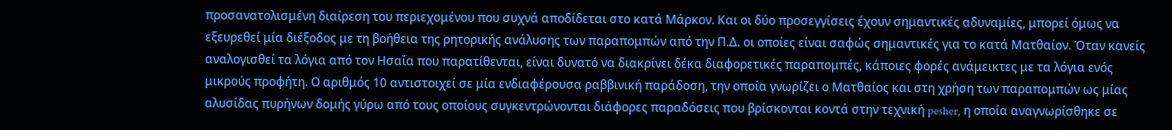προσανατολισμένη διαίρεση του περιεχομένου που συχνά αποδίδεται στο κατά Μάρκον. Και οι δύο προσεγγίσεις έχουν σημαντικές αδυναμίες, μπορεί όμως να εξευρεθεί μία διέξοδος με τη βοήθεια της ρητορικής ανάλυσης των παραπομπών από την Π.Δ. οι οποίες είναι σαφώς σημαντικές για το κατά Ματθαίον. Όταν κανείς αναλογισθεί τα λόγια από τον Ησαΐα που παρατίθενται, είναι δυνατό να διακρίνει δέκα διαφορετικές παραπομπές, κάποιες φορές ανάμεικτες με τα λόγια ενός μικρούς προφήτη. Ο αριθμός 10 αντιστοιχεί σε μία ενδιαφέρουσα ραββινική παράδοση, την οποία γνωρίζει ο Ματθαίος και στη χρήση των παραπομπών ως μίας αλυσίδας πυρήνων δομής γύρω από τους οποίους συγκεντρώνονται διάφορες παραδόσεις που βρίσκονται κοντά στην τεχνική pesher, η οποία αναγνωρίσθηκε σε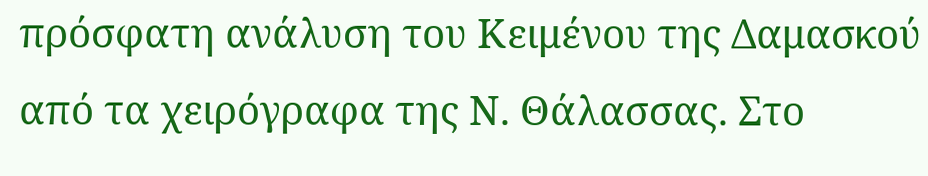πρόσφατη ανάλυση του Κειμένου της Δαμασκού από τα χειρόγραφα της Ν. Θάλασσας. Στο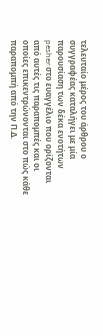τελευταίο μέρος του άρθρου ο συγγραφέας καταλήγει με μία παρουσίαση των δέκα ενοτήτων pesher στο ευαγγέλιο που ορίζονται από αυτές τις παραπομπές και οι οποίες επικεντρώνονται στο πώς κάθε παραπομπή από την Π.Δ.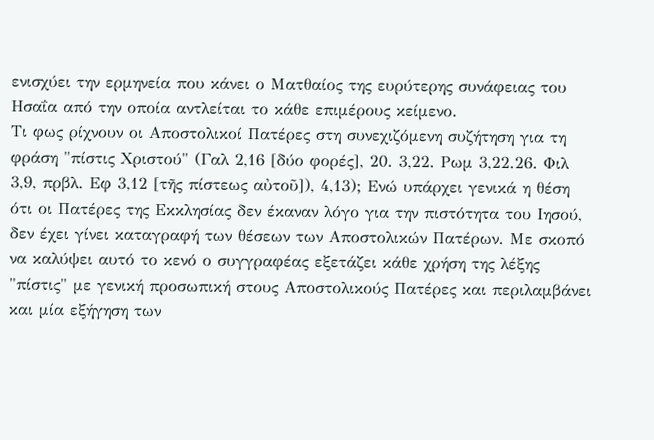ενισχύει την ερμηνεία που κάνει ο Ματθαίος της ευρύτερης συνάφειας του Ησαΐα από την οποία αντλείται το κάθε επιμέρους κείμενο.
Τι φως ρίχνουν οι Αποστολικοί Πατέρες στη συνεχιζόμενη συζήτηση για τη φράση "πίστις Χριστού" (Γαλ 2,16 [δύο φορές], 20. 3,22. Ρωμ 3,22.26. Φιλ 3,9, πρβλ. Εφ 3,12 [τῆς πίστεως αὐτοῦ]), 4,13); Ενώ υπάρχει γενικά η θέση ότι οι Πατέρες της Εκκλησίας δεν έκαναν λόγο για την πιστότητα του Ιησού, δεν έχει γίνει καταγραφή των θέσεων των Αποστολικών Πατέρων. Με σκοπό να καλύψει αυτό το κενό ο συγγραφέας εξετάζει κάθε χρήση της λέξης "πίστις" με γενική προσωπική στους Αποστολικούς Πατέρες και περιλαμβάνει και μία εξήγηση των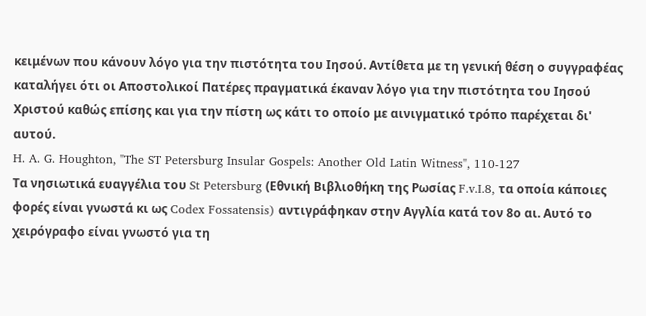κειμένων που κάνουν λόγο για την πιστότητα του Ιησού. Αντίθετα με τη γενική θέση ο συγγραφέας καταλήγει ότι οι Αποστολικοί Πατέρες πραγματικά έκαναν λόγο για την πιστότητα του Ιησού Χριστού καθώς επίσης και για την πίστη ως κάτι το οποίο με αινιγματικό τρόπο παρέχεται δι' αυτού.
H. A. G. Houghton, "The ST Petersburg Insular Gospels: Another Old Latin Witness", 110-127
Τα νησιωτικά ευαγγέλια του St Petersburg (Εθνική Βιβλιοθήκη της Ρωσίας F.v.I.8, τα οποία κάποιες φορές είναι γνωστά κι ως Codex Fossatensis) αντιγράφηκαν στην Αγγλία κατά τον 8ο αι. Αυτό το χειρόγραφο είναι γνωστό για τη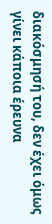διακόσμησή του, δεν έχει όμως γίνει κάποια έρευνα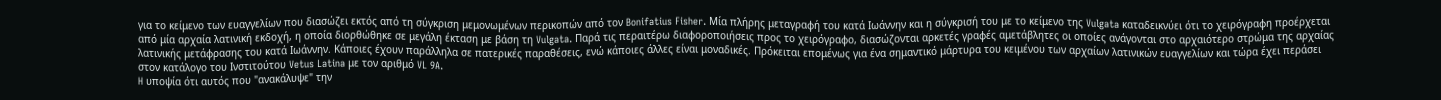για το κείμενο των ευαγγελίων που διασώζει εκτός από τη σύγκριση μεμονωμένων περικοπών από τον Bonifatius Fisher. Mία πλήρης μεταγραφή του κατά Ιωάννην και η σύγκρισή του με το κείμενο της Vulgata καταδεικνύει ότι το χειρόγραφη προέρχεται από μία αρχαία λατινική εκδοχή, η οποία διορθώθηκε σε μεγάλη έκταση με βάση τη Vulgata. Παρά τις περαιτέρω διαφοροποιήσεις προς το χειρόγραφο, διασώζονται αρκετές γραφές αμετάβλητες οι οποίες ανάγονται στο αρχαιότερο στρώμα της αρχαίας λατινικής μετάφρασης του κατά Ιωάννην. Κάποιες έχουν παράλληλα σε πατερικές παραθέσεις, ενώ κάποιες άλλες είναι μοναδικές. Πρόκειται επομένως για ένα σημαντικό μάρτυρα του κειμένου των αρχαίων λατινικών ευαγγελίων και τώρα έχει περάσει στον κατάλογο του Ινστιτούτου Vetus Latina με τον αριθμό VL 9A.
H υποψία ότι αυτός που "ανακάλυψε" την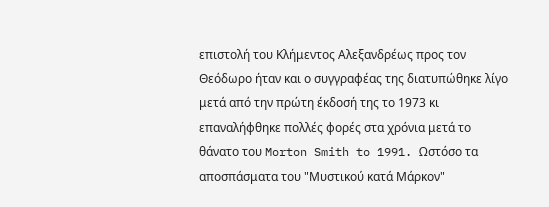επιστολή του Κλήμεντος Αλεξανδρέως προς τον Θεόδωρο ήταν και ο συγγραφέας της διατυπώθηκε λίγο μετά από την πρώτη έκδοσή της το 1973 κι επαναλήφθηκε πολλές φορές στα χρόνια μετά το θάνατο του Morton Smith to 1991. Ωστόσο τα αποσπάσματα του "Μυστικού κατά Μάρκον"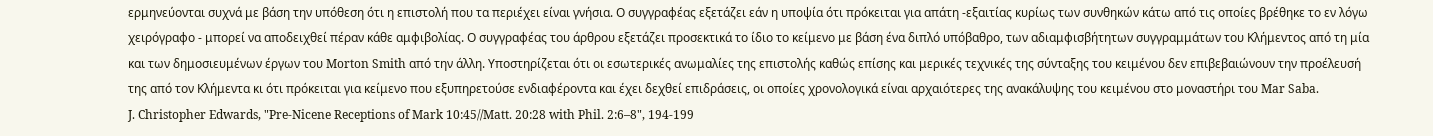ερμηνεύονται συχνά με βάση την υπόθεση ότι η επιστολή που τα περιέχει είναι γνήσια. Ο συγγραφέας εξετάζει εάν η υποψία ότι πρόκειται για απάτη -εξαιτίας κυρίως των συνθηκών κάτω από τις οποίες βρέθηκε το εν λόγω χειρόγραφο - μπορεί να αποδειχθεί πέραν κάθε αμφιβολίας. Ο συγγραφέας του άρθρου εξετάζει προσεκτικά το ίδιο το κείμενο με βάση ένα διπλό υπόβαθρο, των αδιαμφισβήτητων συγγραμμάτων του Κλήμεντος από τη μία και των δημοσιευμένων έργων του Morton Smith από την άλλη. Υποστηρίζεται ότι οι εσωτερικές ανωμαλίες της επιστολής καθώς επίσης και μερικές τεχνικές της σύνταξης του κειμένου δεν επιβεβαιώνουν την προέλευσή της από τον Κλήμεντα κι ότι πρόκειται για κείμενο που εξυπηρετούσε ενδιαφέροντα και έχει δεχθεί επιδράσεις, οι οποίες χρονολογικά είναι αρχαιότερες της ανακάλυψης του κειμένου στο μοναστήρι του Mar Saba.
J. Christopher Edwards, "Pre-Nicene Receptions of Mark 10:45//Matt. 20:28 with Phil. 2:6–8", 194-199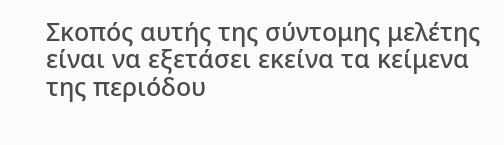Σκοπός αυτής της σύντομης μελέτης είναι να εξετάσει εκείνα τα κείμενα της περιόδου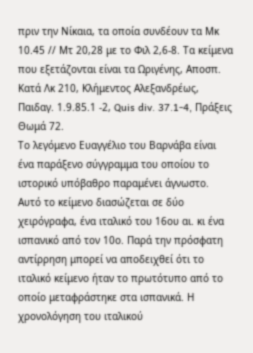πριν την Νίκαια, τα οποία συνδέουν τα Μκ 10.45 // Μτ 20,28 με το Φιλ 2,6-8. Τα κείμενα που εξετάζονται είναι τα Ωριγένης, Αποσπ. Κατά Λκ 210, Κλήμεντος Αλεξανδρέως, Παιδαγ. 1.9.85.1 -2, Quis div. 37.1-4, Πράξεις Θωμά 72.
Το λεγόμενο Ευαγγέλιο του Βαρνάβα είναι ένα παράξενο σύγγραμμα του οποίου το ιστορικό υπόβαθρο παραμένει άγνωστο. Αυτό το κείμενο διασώζεται σε δύο χειρόγραφα, ένα ιταλικό του 16ου αι. κι ένα ισπανικό από τον 10ο. Παρά την πρόσφατη αντίρρηση μπορεί να αποδειχθεί ότι το ιταλικό κείμενο ήταν το πρωτότυπο από το οποίο μεταφράστηκε στα ισπανικά. Η χρονολόγηση του ιταλικού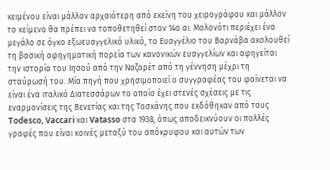κειμένου είναι μάλλον αρχαιότερη από εκείνη του χειρογράφου και μάλλον το κείμενο θα πρέπει να τοποθετηθεί στον 14ο αι. Μολονότι περιέχει ένα μεγάλο σε όγκο εξωευαγγελικό υλικό, το Ευαγγέλιο του Βαρνάβα ακολουθεί τη βασική αφηγηματική πορεία των κανονικών ευαγγελίων και αφηγείται την ιστορία του Ιησού από την Ναζαρέτ από τη γέννηση μέχρι τη σταύρωσή του. Μία πηγή που χρησιμοποιεί ο συγγραφέας του φαίνεται να είναι ένα ιταλικό Διατεσσάρων το οποίο έχει στενές σχέσεις με τις εναρμονίσεις της Βενετίας και της Τοσκάνης που εκδόθηκαν από τους Todesco, Vaccari και Vatasso στα 1938, όπως αποδεικνύουν οι πολλές γραφές που είναι κοινές μεταξύ του απόκρυφου και αυτών των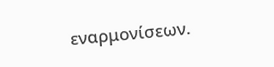εναρμονίσεων.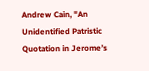Andrew Cain, "An Unidentified Patristic Quotation in Jerome’s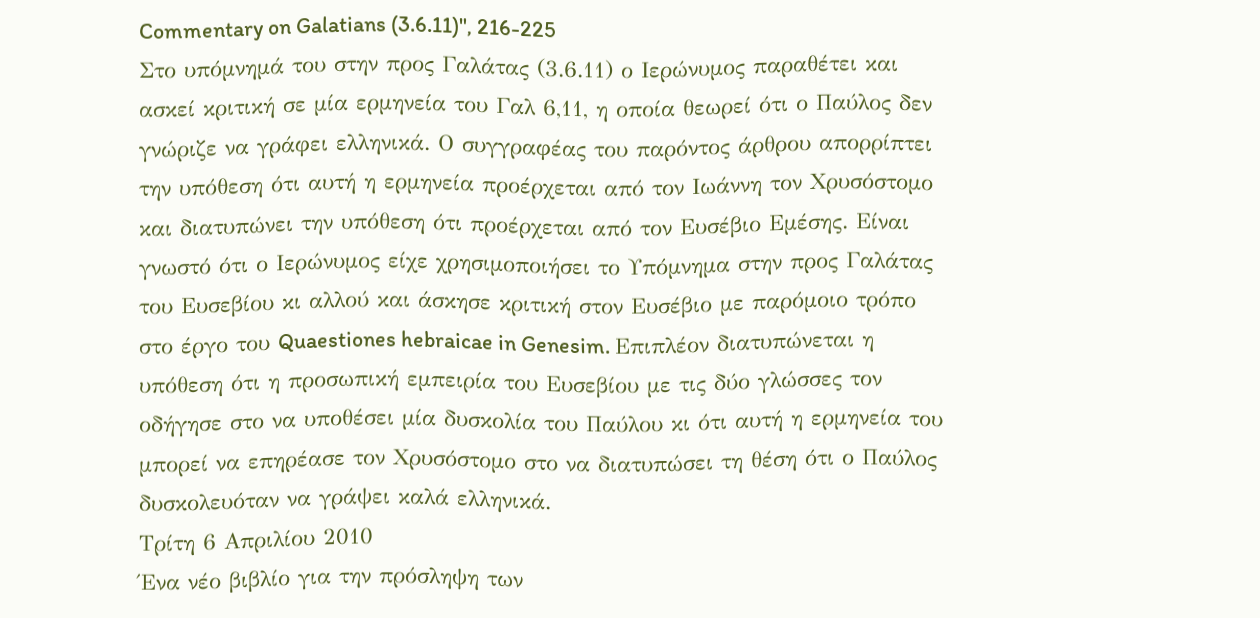Commentary on Galatians (3.6.11)", 216-225
Στο υπόμνημά του στην προς Γαλάτας (3.6.11) ο Ιερώνυμος παραθέτει και ασκεί κριτική σε μία ερμηνεία του Γαλ 6,11, η οποία θεωρεί ότι ο Παύλος δεν γνώριζε να γράφει ελληνικά. Ο συγγραφέας του παρόντος άρθρου απορρίπτει την υπόθεση ότι αυτή η ερμηνεία προέρχεται από τον Ιωάννη τον Χρυσόστομο και διατυπώνει την υπόθεση ότι προέρχεται από τον Ευσέβιο Εμέσης. Είναι γνωστό ότι ο Ιερώνυμος είχε χρησιμοποιήσει το Υπόμνημα στην προς Γαλάτας του Ευσεβίου κι αλλού και άσκησε κριτική στον Ευσέβιο με παρόμοιο τρόπο στο έργο του Quaestiones hebraicae in Genesim. Επιπλέον διατυπώνεται η υπόθεση ότι η προσωπική εμπειρία του Ευσεβίου με τις δύο γλώσσες τον οδήγησε στο να υποθέσει μία δυσκολία του Παύλου κι ότι αυτή η ερμηνεία του μπορεί να επηρέασε τον Χρυσόστομο στο να διατυπώσει τη θέση ότι ο Παύλος δυσκολευόταν να γράψει καλά ελληνικά.
Τρίτη 6 Απριλίου 2010
Ένα νέο βιβλίο για την πρόσληψη των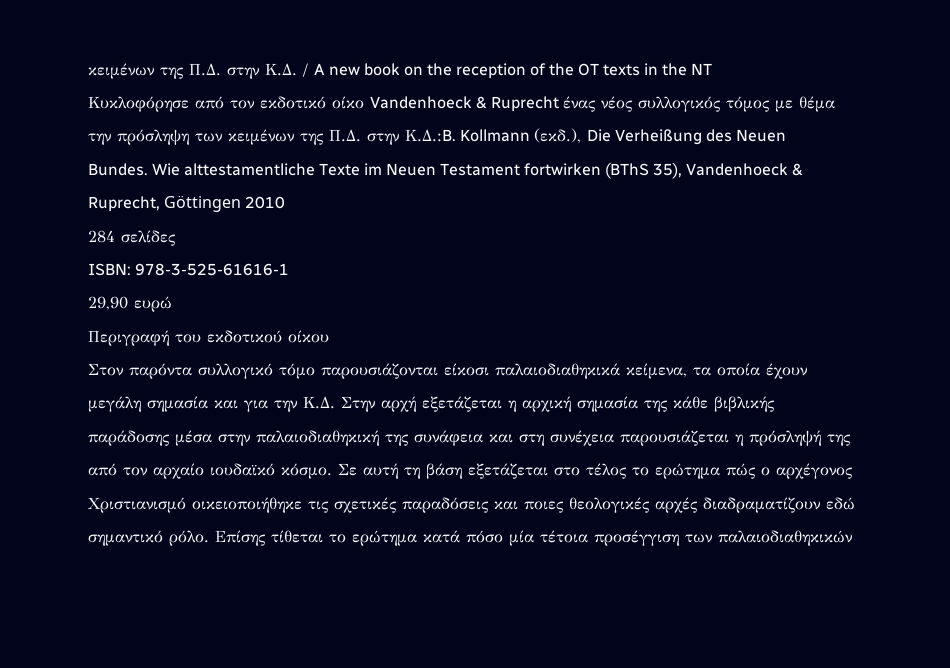κειμένων της Π.Δ. στην Κ.Δ. / A new book on the reception of the OT texts in the NT
Κυκλοφόρησε από τον εκδοτικό οίκο Vandenhoeck & Ruprecht ένας νέος συλλογικός τόμος με θέμα την πρόσληψη των κειμένων της Π.Δ. στην Κ.Δ.:B. Kollmann (εκδ.), Die Verheißung des Neuen Bundes. Wie alttestamentliche Texte im Neuen Testament fortwirken (BThS 35), Vandenhoeck & Ruprecht, Göttingen 2010
284 σελίδες
ISBN: 978-3-525-61616-1
29,90 ευρώ
Περιγραφή του εκδοτικού οίκου
Στον παρόντα συλλογικό τόμο παρουσιάζονται είκοσι παλαιοδιαθηκικά κείμενα, τα οποία έχουν μεγάλη σημασία και για την Κ.Δ. Στην αρχή εξετάζεται η αρχική σημασία της κάθε βιβλικής παράδοσης μέσα στην παλαιοδιαθηκική της συνάφεια και στη συνέχεια παρουσιάζεται η πρόσληψή της από τον αρχαίο ιουδαϊκό κόσμο. Σε αυτή τη βάση εξετάζεται στο τέλος το ερώτημα πώς ο αρχέγονος Χριστιανισμό οικειοποιήθηκε τις σχετικές παραδόσεις και ποιες θεολογικές αρχές διαδραματίζουν εδώ σημαντικό ρόλο. Επίσης τίθεται το ερώτημα κατά πόσο μία τέτοια προσέγγιση των παλαιοδιαθηκικών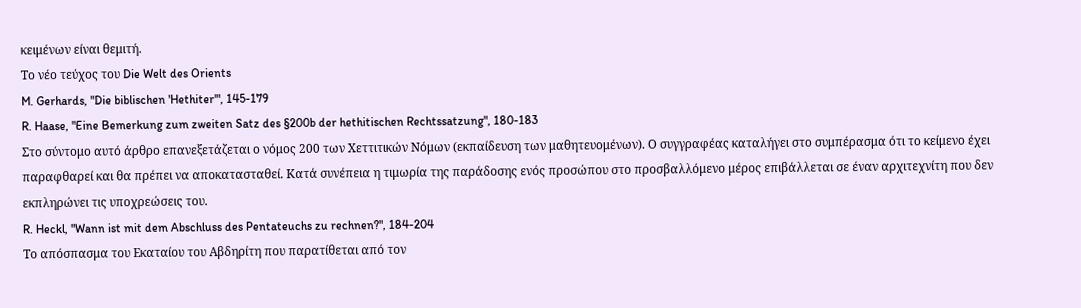κειμένων είναι θεμιτή.
Το νέο τεύχος του Die Welt des Orients
M. Gerhards, "Die biblischen 'Hethiter'", 145-179
R. Haase, "Eine Bemerkung zum zweiten Satz des §200b der hethitischen Rechtssatzung", 180-183
Στο σύντομο αυτό άρθρο επανεξετάζεται ο νόμος 200 των Χεττιτικών Νόμων (εκπαίδευση των μαθητευομένων). Ο συγγραφέας καταλήγει στο συμπέρασμα ότι το κείμενο έχει παραφθαρεί και θα πρέπει να αποκατασταθεί. Κατά συνέπεια η τιμωρία της παράδοσης ενός προσώπου στο προσβαλλόμενο μέρος επιβάλλεται σε έναν αρχιτεχνίτη που δεν εκπληρώνει τις υποχρεώσεις του.
R. Heckl, "Wann ist mit dem Abschluss des Pentateuchs zu rechnen?", 184-204
Το απόσπασμα του Εκαταίου του Αβδηρίτη που παρατίθεται από τον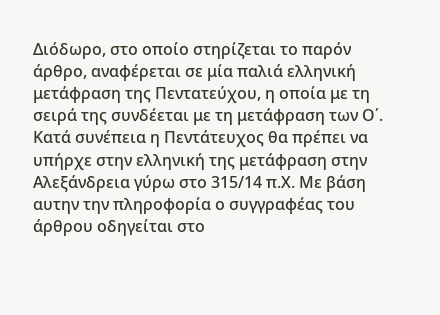Διόδωρο, στο οποίο στηρίζεται το παρόν άρθρο, αναφέρεται σε μία παλιά ελληνική μετάφραση της Πεντατεύχου, η οποία με τη σειρά της συνδέεται με τη μετάφραση των Ο΄. Κατά συνέπεια η Πεντάτευχος θα πρέπει να υπήρχε στην ελληνική της μετάφραση στην Αλεξάνδρεια γύρω στο 315/14 π.Χ. Με βάση αυτην την πληροφορία ο συγγραφέας του άρθρου οδηγείται στο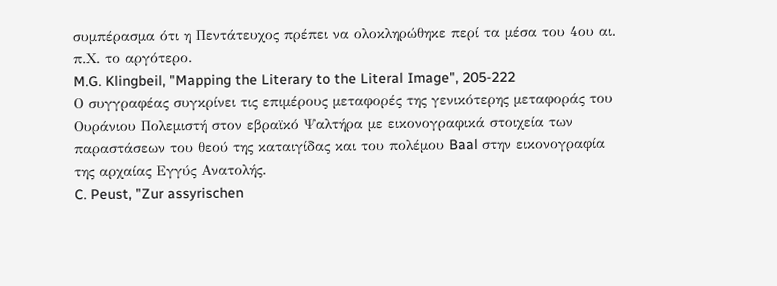συμπέρασμα ότι η Πεντάτευχος πρέπει να ολοκληρώθηκε περί τα μέσα του 4ου αι. π.Χ. το αργότερο.
M.G. Klingbeil, "Mapping the Literary to the Literal Image", 205-222
Ο συγγραφέας συγκρίνει τις επιμέρους μεταφορές της γενικότερης μεταφοράς του Ουράνιου Πολεμιστή στον εβραϊκό Ψαλτήρα με εικονογραφικά στοιχεία των παραστάσεων του θεού της καταιγίδας και του πολέμου Baal στην εικονογραφία της αρχαίας Εγγύς Ανατολής.
C. Peust, "Zur assyrischen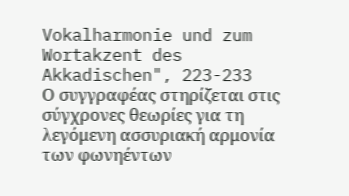Vokalharmonie und zum Wortakzent des Akkadischen", 223-233
Ο συγγραφέας στηρίζεται στις σύγχρονες θεωρίες για τη λεγόμενη ασσυριακή αρμονία των φωνηέντων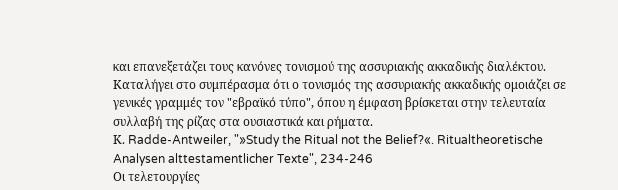και επανεξετάζει τους κανόνες τονισμού της ασσυριακής ακκαδικής διαλέκτου. Καταλήγει στο συμπέρασμα ότι ο τονισμός της ασσυριακής ακκαδικής ομοιάζει σε γενικές γραμμές τον "εβραϊκό τύπο", όπου η έμφαση βρίσκεται στην τελευταία συλλαβή της ρίζας στα ουσιαστικά και ρήματα.
Κ. Radde-Antweiler, "»Study the Ritual not the Belief?«. Ritualtheoretische Analysen alttestamentlicher Texte", 234-246
Oι τελετουργίες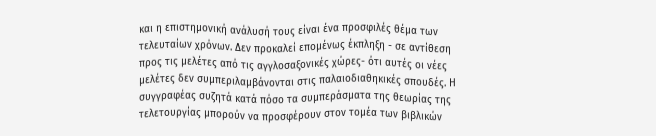και η επιστημονική ανάλυσή τους είναι ένα προσφιλές θέμα των τελευταίων χρόνων. Δεν προκαλεί επομένως έκπληξη - σε αντίθεση προς τις μελέτες από τις αγγλοσαξονικές χώρες- ότι αυτές οι νέες μελέτες δεν συμπεριλαμβάνονται στις παλαιοδιαθηκικές σπουδές. Η συγγραφέας συζητά κατά πόσο τα συμπεράσματα της θεωρίας της τελετουργίας μπορούν να προσφέρουν στον τομέα των βιβλικών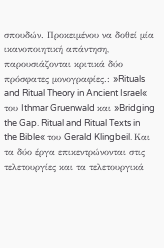σπουδών. Προκειμένου να δοθεί μία ικανοποιητική απάντηση, παρουσιάζονται κριτικά δύο πρόσφατες μονογραφίες.: »Rituals and Ritual Theory in Ancient Israel« του Ithmar Gruenwald και »Bridging the Gap. Ritual and Ritual Texts in the Bible« του Gerald Klingbeil. Και τα δύο έργα επικεντρώνονται στις τελετουργίες και τα τελετουργικά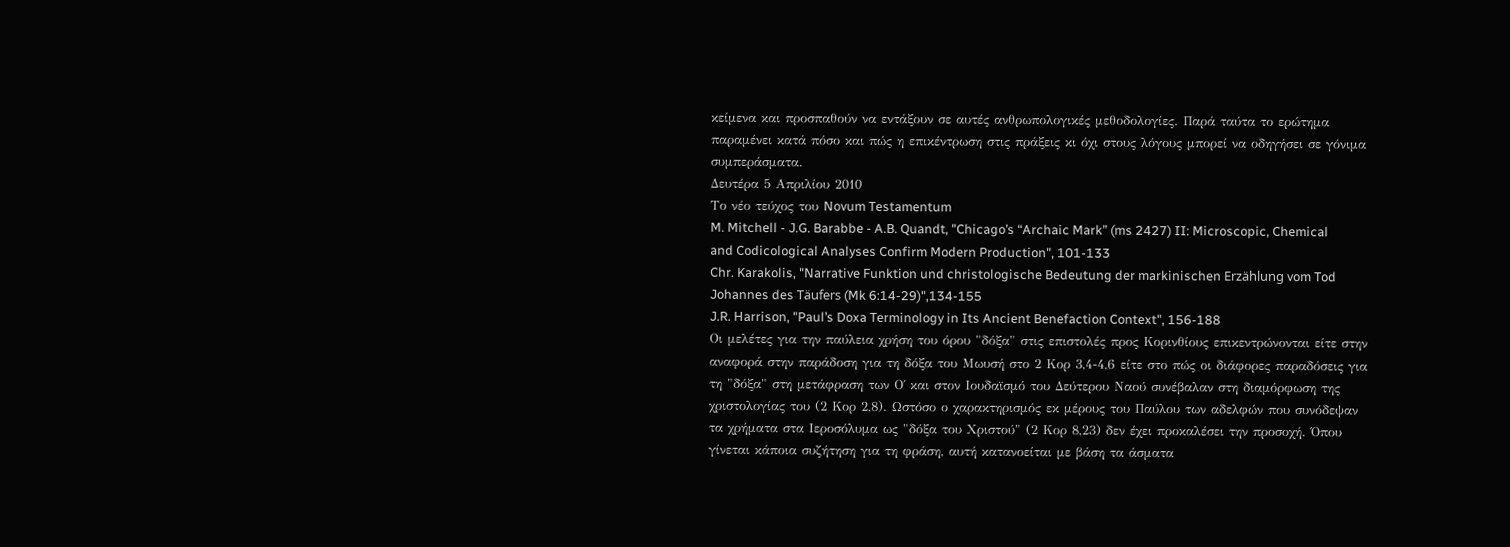κείμενα και προσπαθούν να εντάξουν σε αυτές ανθρωπολογικές μεθοδολογίες. Παρά ταύτα το ερώτημα παραμένει κατά πόσο και πώς η επικέντρωση στις πράξεις κι όχι στους λόγους μπορεί να οδηγήσει σε γόνιμα συμπεράσματα.
Δευτέρα 5 Απριλίου 2010
Το νέο τεύχος του Novum Testamentum
M. Mitchell - J.G. Barabbe - A.B. Quandt, "Chicago’s “Archaic Mark” (ms 2427) II: Microscopic, Chemical and Codicological Analyses Confirm Modern Production", 101-133
Chr. Karakolis, "Narrative Funktion und christologische Bedeutung der markinischen Erzählung vom Tod Johannes des Täufers (Mk 6:14-29)",134-155
J.R. Harrison, "Paul’s Doxa Terminology in Its Ancient Benefaction Context", 156-188
Oι μελέτες για την παύλεια χρήση του όρου "δόξα" στις επιστολές προς Κορινθίους επικεντρώνονται είτε στην αναφορά στην παράδοση για τη δόξα του Μωυσή στο 2 Κορ 3,4-4,6 είτε στο πώς οι διάφορες παραδόσεις για τη "δόξα" στη μετάφραση των Ο΄ και στον Ιουδαϊσμό του Δεύτερου Ναού συνέβαλαν στη διαμόρφωση της χριστολογίας του (2 Κορ 2,8). Ωστόσο ο χαρακτηρισμός εκ μέρους του Παύλου των αδελφών που συνόδεψαν τα χρήματα στα Ιεροσόλυμα ως "δόξα του Χριστού" (2 Κορ 8,23) δεν έχει προκαλέσει την προσοχή. Όπου γίνεται κάποια συζήτηση για τη φράση, αυτή κατανοείται με βάση τα άσματα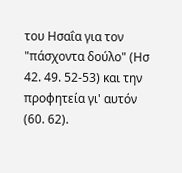του Ησαΐα για τον "πάσχοντα δούλο" (Ησ 42. 49. 52-53) και την προφητεία γι' αυτόν (60. 62).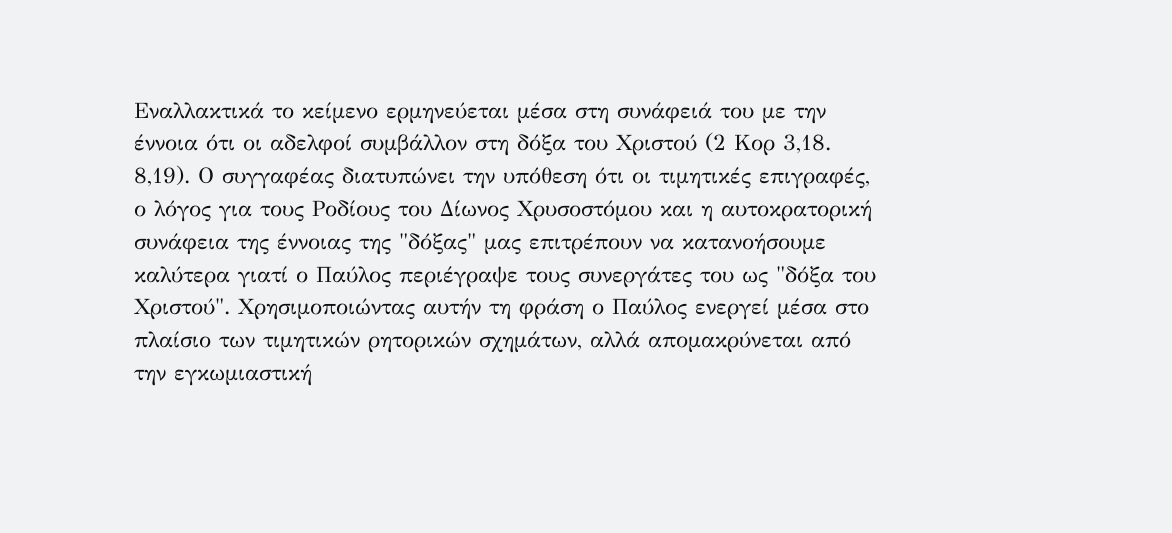Εναλλακτικά το κείμενο ερμηνεύεται μέσα στη συνάφειά του με την έννοια ότι οι αδελφοί συμβάλλον στη δόξα του Χριστού (2 Κορ 3,18. 8,19). Ο συγγαφέας διατυπώνει την υπόθεση ότι οι τιμητικές επιγραφές, ο λόγος για τους Ροδίους του Δίωνος Χρυσοστόμου και η αυτοκρατορική συνάφεια της έννοιας της "δόξας" μας επιτρέπουν να κατανοήσουμε καλύτερα γιατί ο Παύλος περιέγραψε τους συνεργάτες του ως "δόξα του Χριστού". Χρησιμοποιώντας αυτήν τη φράση ο Παύλος ενεργεί μέσα στο πλαίσιο των τιμητικών ρητορικών σχημάτων, αλλά απομακρύνεται από την εγκωμιαστική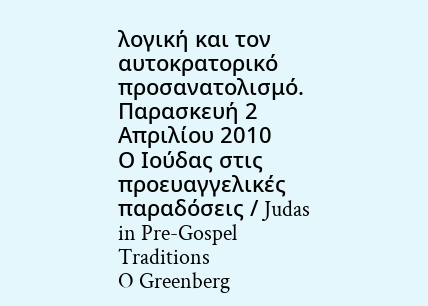λογική και τον αυτοκρατορικό προσανατολισμό.
Παρασκευή 2 Απριλίου 2010
Ο Ιούδας στις προευαγγελικές παραδόσεις / Judas in Pre-Gospel Traditions
O Greenberg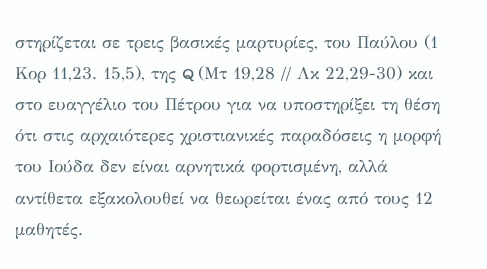στηρίζεται σε τρεις βασικές μαρτυρίες, του Παύλου (1 Κορ 11,23. 15,5), της Q (Μτ 19,28 // Λκ 22,29-30) και στο ευαγγέλιο του Πέτρου για να υποστηρίξει τη θέση ότι στις αρχαιότερες χριστιανικές παραδόσεις η μορφή του Ιούδα δεν είναι αρνητικά φορτισμένη, αλλά αντίθετα εξακολουθεί να θεωρείται ένας από τους 12 μαθητές.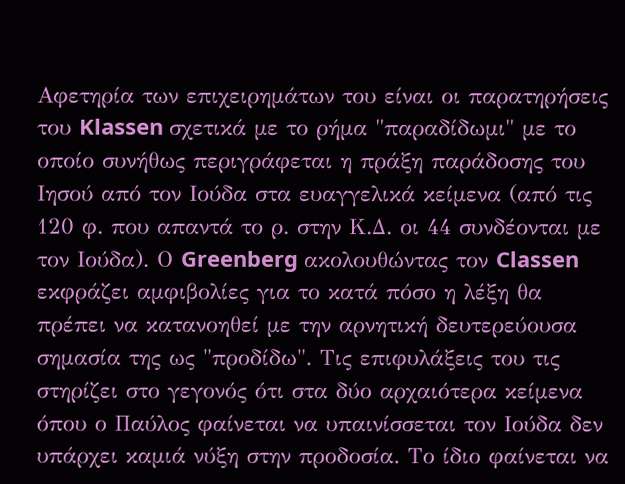Αφετηρία των επιχειρημάτων του είναι οι παρατηρήσεις του Klassen σχετικά με το ρήμα "παραδίδωμι" με το οποίο συνήθως περιγράφεται η πράξη παράδοσης του Ιησού από τον Ιούδα στα ευαγγελικά κείμενα (από τις 120 φ. που απαντά το ρ. στην Κ.Δ. οι 44 συνδέονται με τον Ιούδα). Ο Greenberg ακολουθώντας τον Classen εκφράζει αμφιβολίες για το κατά πόσο η λέξη θα πρέπει να κατανοηθεί με την αρνητική δευτερεύουσα σημασία της ως "προδίδω". Τις επιφυλάξεις του τις στηρίζει στο γεγονός ότι στα δύο αρχαιότερα κείμενα όπου ο Παύλος φαίνεται να υπαινίσσεται τον Ιούδα δεν υπάρχει καμιά νύξη στην προδοσία. Το ίδιο φαίνεται να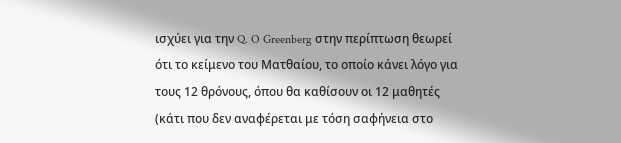ισχύει για την Q. O Greenberg στην περίπτωση θεωρεί ότι το κείμενο του Ματθαίου, το οποίο κάνει λόγο για τους 12 θρόνους, όπου θα καθίσουν οι 12 μαθητές (κάτι που δεν αναφέρεται με τόση σαφήνεια στο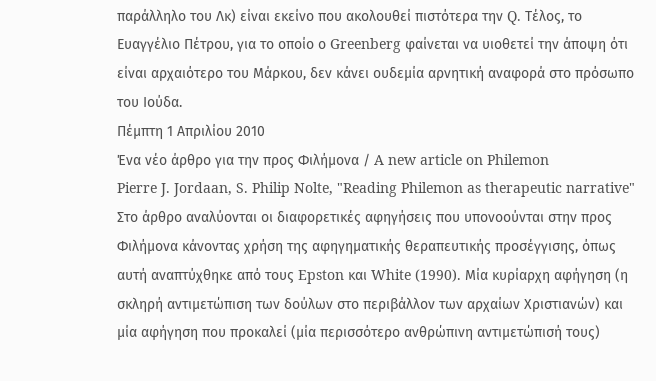παράλληλο του Λκ) είναι εκείνο που ακολουθεί πιστότερα την Q. Τέλος, το Ευαγγέλιο Πέτρου, για το οποίο ο Greenberg φαίνεται να υιοθετεί την άποψη ότι είναι αρχαιότερο του Μάρκου, δεν κάνει ουδεμία αρνητική αναφορά στο πρόσωπο του Ιούδα.
Πέμπτη 1 Απριλίου 2010
Ένα νέο άρθρο για την προς Φιλήμονα / A new article on Philemon
Pierre J. Jordaan, S. Philip Nolte, "Reading Philemon as therapeutic narrative"
Στο άρθρο αναλύονται οι διαφορετικές αφηγήσεις που υπονοούνται στην προς Φιλήμονα κάνοντας χρήση της αφηγηματικής θεραπευτικής προσέγγισης, όπως αυτή αναπτύχθηκε από τους Epston και White (1990). Μία κυρίαρχη αφήγηση (η σκληρή αντιμετώπιση των δούλων στο περιβάλλον των αρχαίων Χριστιανών) και μία αφήγηση που προκαλεί (μία περισσότερο ανθρώπινη αντιμετώπισή τους)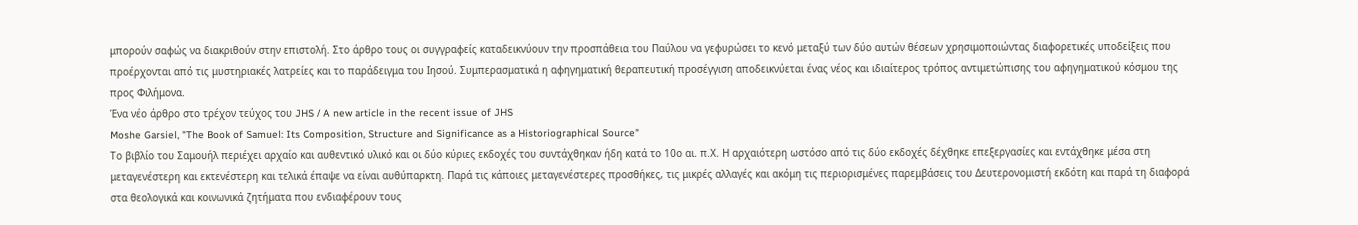μπορούν σαφώς να διακριθούν στην επιστολή. Στο άρθρο τους οι συγγραφείς καταδεικνύουν την προσπάθεια του Παύλου να γεφυρώσει το κενό μεταξύ των δύο αυτών θέσεων χρησιμοποιώντας διαφορετικές υποδείξεις που προέρχονται από τις μυστηριακές λατρείες και το παράδειγμα του Ιησού. Συμπερασματικά η αφηγηματική θεραπευτική προσέγγιση αποδεικνύεται ένας νέος και ιδιαίτερος τρόπος αντιμετώπισης του αφηγηματικού κόσμου της προς Φιλήμονα.
Ένα νέο άρθρο στο τρέχον τεύχος του JHS / A new article in the recent issue of JHS
Moshe Garsiel, "The Book of Samuel: Its Composition, Structure and Significance as a Historiographical Source"
Το βιβλίο του Σαμουήλ περιέχει αρχαίο και αυθεντικό υλικό και οι δύο κύριες εκδοχές του συντάχθηκαν ήδη κατά το 10ο αι. π.Χ. Η αρχαιότερη ωστόσο από τις δύο εκδοχές δέχθηκε επεξεργασίες και εντάχθηκε μέσα στη μεταγενέστερη και εκτενέστερη και τελικά έπαψε να είναι αυθύπαρκτη. Παρά τις κάποιες μεταγενέστερες προσθήκες, τις μικρές αλλαγές και ακόμη τις περιορισμένες παρεμβάσεις του Δευτερονομιστή εκδότη και παρά τη διαφορά στα θεολογικά και κοινωνικά ζητήματα που ενδιαφέρουν τους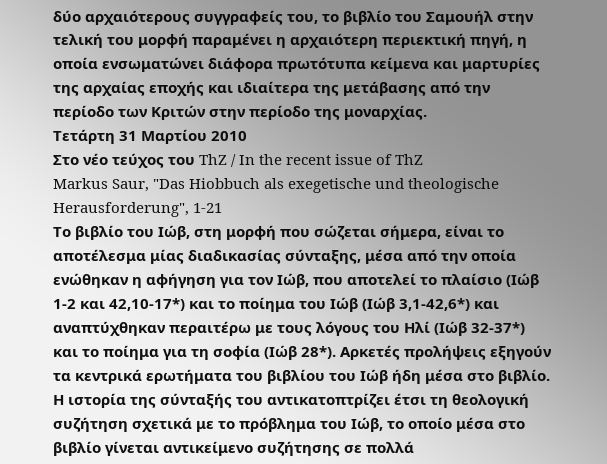δύο αρχαιότερους συγγραφείς του, το βιβλίο του Σαμουήλ στην τελική του μορφή παραμένει η αρχαιότερη περιεκτική πηγή, η οποία ενσωματώνει διάφορα πρωτότυπα κείμενα και μαρτυρίες της αρχαίας εποχής και ιδιαίτερα της μετάβασης από την περίοδο των Κριτών στην περίοδο της μοναρχίας.
Τετάρτη 31 Μαρτίου 2010
Στο νέο τεύχος του ThZ / In the recent issue of ThZ
Markus Saur, "Das Hiobbuch als exegetische und theologische Herausforderung", 1-21
Το βιβλίο του Ιώβ, στη μορφή που σώζεται σήμερα, είναι το αποτέλεσμα μίας διαδικασίας σύνταξης, μέσα από την οποία ενώθηκαν η αφήγηση για τον Ιώβ, που αποτελεί το πλαίσιο (Ιώβ 1-2 και 42,10-17*) και το ποίημα του Ιώβ (Ιώβ 3,1-42,6*) και αναπτύχθηκαν περαιτέρω με τους λόγους του Ηλί (Ιώβ 32-37*) και το ποίημα για τη σοφία (Ιώβ 28*). Αρκετές προλήψεις εξηγούν τα κεντρικά ερωτήματα του βιβλίου του Ιώβ ήδη μέσα στο βιβλίο. Η ιστορία της σύνταξής του αντικατοπτρίζει έτσι τη θεολογική συζήτηση σχετικά με το πρόβλημα του Ιώβ, το οποίο μέσα στο βιβλίο γίνεται αντικείμενο συζήτησης σε πολλά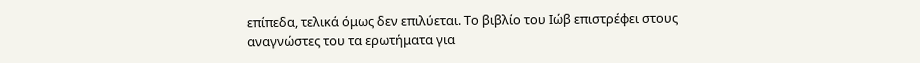επίπεδα, τελικά όμως δεν επιλύεται. Το βιβλίο του Ιώβ επιστρέφει στους αναγνώστες του τα ερωτήματα για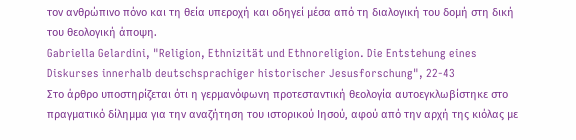τον ανθρώπινο πόνο και τη θεία υπεροχή και οδηγεί μέσα από τη διαλογική του δομή στη δική του θεολογική άποψη.
Gabriella Gelardini, "Religion, Ethnizität und Ethnoreligion. Die Entstehung eines Diskurses innerhalb deutschsprachiger historischer Jesusforschung", 22-43
Στο άρθρο υποστηρίζεται ότι η γερμανόφωνη προτεσταντική θεολογία αυτοεγκλωβίστηκε στο πραγματικό δίλημμα για την αναζήτηση του ιστορικού Ιησού, αφού από την αρχή της κιόλας με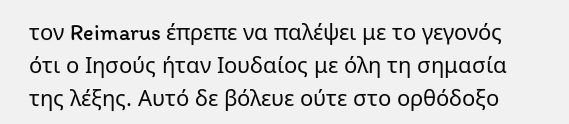τον Reimarus έπρεπε να παλέψει με το γεγονός ότι ο Ιησούς ήταν Ιουδαίος με όλη τη σημασία της λέξης. Αυτό δε βόλευε ούτε στο ορθόδοξο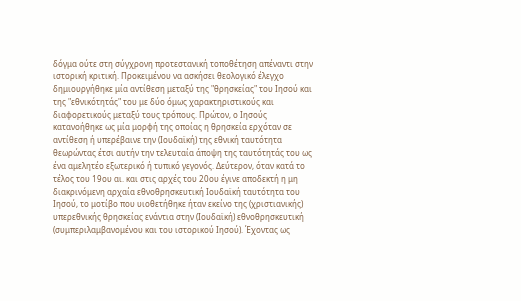δόγμα ούτε στη σύγχρονη προτεστανική τοποθέτηση απέναντι στην ιστορική κριτική. Προκειμένου να ασκήσει θεολογικό έλεγχο δημιουργήθηκε μία αντίθεση μεταξύ της "θρησκείας" του Ιησού και της "εθνικότητάς" του με δύο όμως χαρακτηριστικούς και διαφορετικούς μεταξύ τους τρόπους. Πρώτον, ο Ιησούς κατανοήθηκε ως μία μορφή της οποίας η θρησκεία ερχόταν σε αντίθεση ή υπερέβαινε την (Ιουδαϊκή) της εθνική ταυτότητα θεωρώντας έτσι αυτήν την τελευταία άποψη της ταυτότητάς του ως ένα αμελητέο εξωτερικό ή τυπικό γεγονός. Δεύτερον, όταν κατά το τέλος του 19ου αι. και στις αρχές του 20ου έγινε αποδεκτή η μη διακρινόμενη αρχαία εθνοθρησκευτική Ιουδαϊκή ταυτότητα του Ιησού, το μοτίβο που υιοθετήθηκε ήταν εκείνο της (χριστιανικής) υπερεθνικής θρησκείας ενάντια στην (Ιουδαϊκή) εθνοθρησκευτική (συμπεριλαμβανομένου και του ιστορικού Ιησού). Έχοντας ως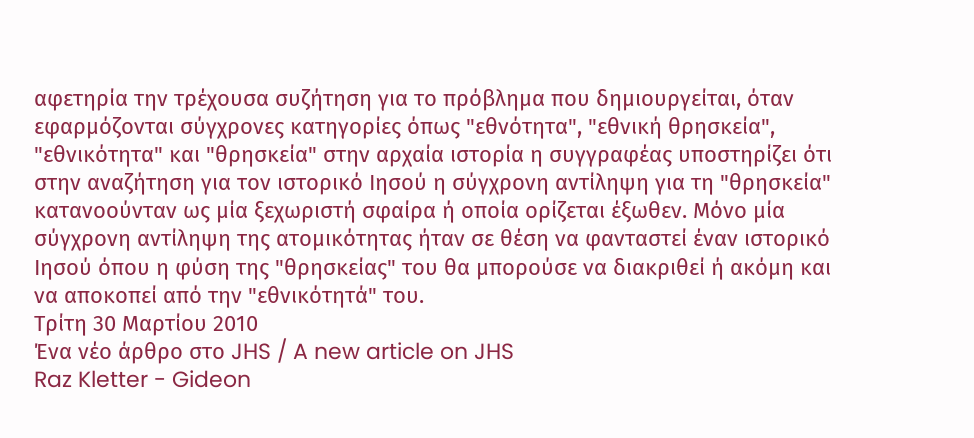αφετηρία την τρέχουσα συζήτηση για το πρόβλημα που δημιουργείται, όταν εφαρμόζονται σύγχρονες κατηγορίες όπως "εθνότητα", "εθνική θρησκεία", "εθνικότητα" και "θρησκεία" στην αρχαία ιστορία η συγγραφέας υποστηρίζει ότι στην αναζήτηση για τον ιστορικό Ιησού η σύγχρονη αντίληψη για τη "θρησκεία" κατανοούνταν ως μία ξεχωριστή σφαίρα ή οποία ορίζεται έξωθεν. Μόνο μία σύγχρονη αντίληψη της ατομικότητας ήταν σε θέση να φανταστεί έναν ιστορικό Ιησού όπου η φύση της "θρησκείας" του θα μπορούσε να διακριθεί ή ακόμη και να αποκοπεί από την "εθνικότητά" του.
Τρίτη 30 Μαρτίου 2010
Ένα νέο άρθρο στο JHS / A new article on JHS
Raz Kletter - Gideon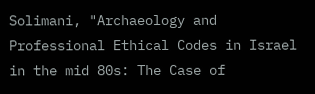Solimani, "Archaeology and Professional Ethical Codes in Israel in the mid 80s: The Case of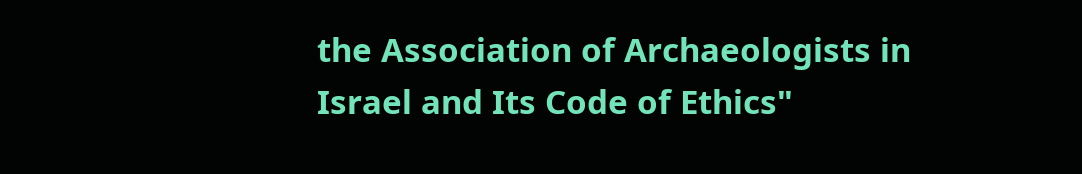the Association of Archaeologists in Israel and Its Code of Ethics"